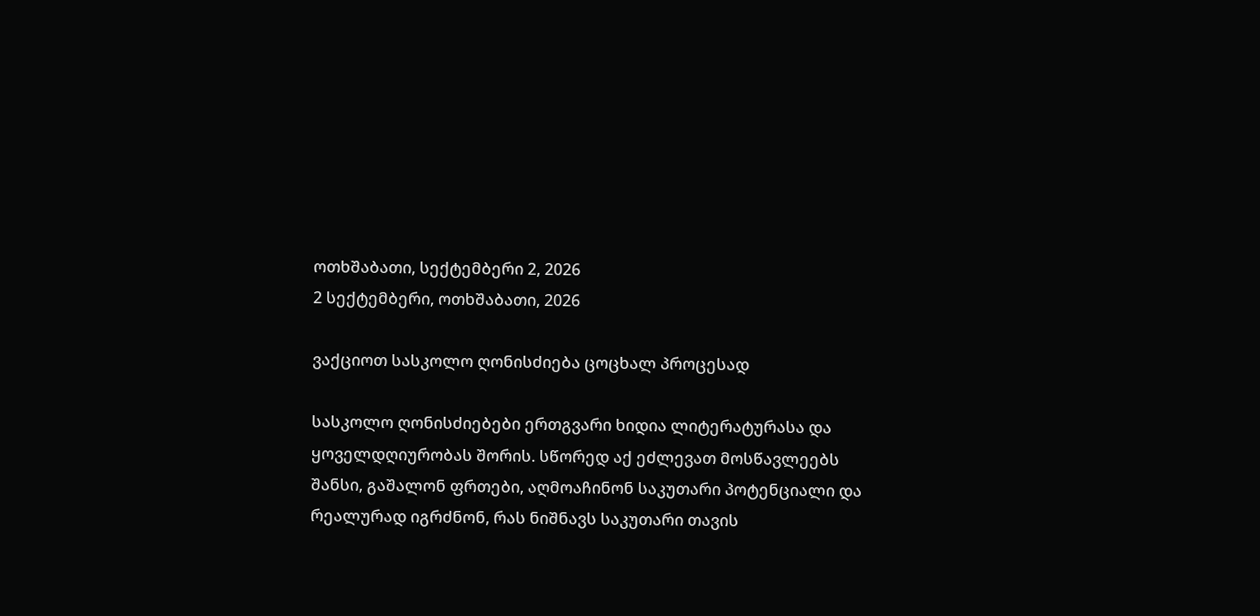ოთხშაბათი, სექტემბერი 2, 2026
2 სექტემბერი, ოთხშაბათი, 2026

ვაქციოთ სასკოლო ღონისძიება ცოცხალ პროცესად

სასკოლო ღონისძიებები ერთგვარი ხიდია ლიტერატურასა და ყოველდღიურობას შორის. სწორედ აქ ეძლევათ მოსწავლეებს შანსი, გაშალონ ფრთები, აღმოაჩინონ საკუთარი პოტენციალი და რეალურად იგრძნონ, რას ნიშნავს საკუთარი თავის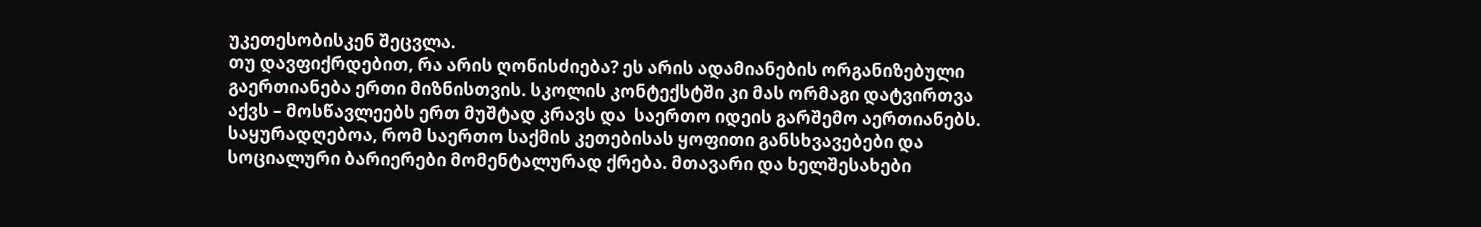უკეთესობისკენ შეცვლა.
თუ დავფიქრდებით, რა არის ღონისძიება? ეს არის ადამიანების ორგანიზებული გაერთიანება ერთი მიზნისთვის. სკოლის კონტექსტში კი მას ორმაგი დატვირთვა აქვს – მოსწავლეებს ერთ მუშტად კრავს და  საერთო იდეის გარშემო აერთიანებს.
საყურადღებოა, რომ საერთო საქმის კეთებისას ყოფითი განსხვავებები და სოციალური ბარიერები მომენტალურად ქრება. მთავარი და ხელშესახები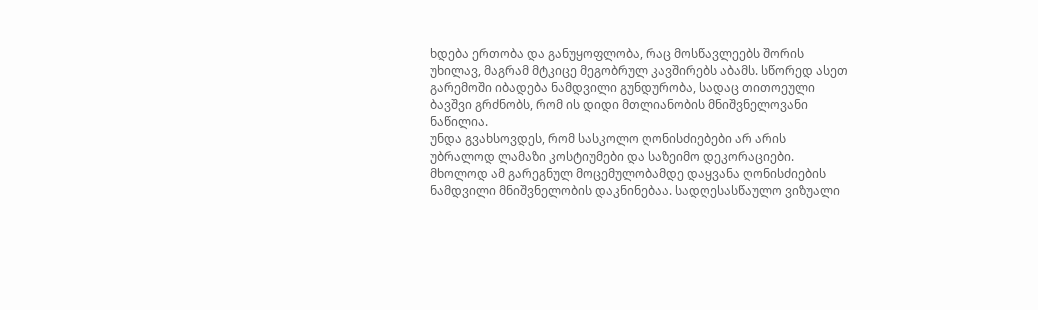ხდება ერთობა და განუყოფლობა, რაც მოსწავლეებს შორის უხილავ, მაგრამ მტკიცე მეგობრულ კავშირებს აბამს. სწორედ ასეთ გარემოში იბადება ნამდვილი გუნდურობა, სადაც თითოეული ბავშვი გრძნობს, რომ ის დიდი მთლიანობის მნიშვნელოვანი ნაწილია.
უნდა გვახსოვდეს, რომ სასკოლო ღონისძიებები არ არის უბრალოდ ლამაზი კოსტიუმები და საზეიმო დეკორაციები. მხოლოდ ამ გარეგნულ მოცემულობამდე დაყვანა ღონისძიების ნამდვილი მნიშვნელობის დაკნინებაა. სადღესასწაულო ვიზუალი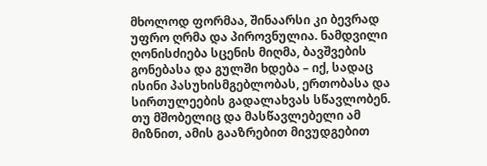მხოლოდ ფორმაა, შინაარსი კი ბევრად უფრო ღრმა და პიროვნულია. ნამდვილი ღონისძიება სცენის მიღმა, ბავშვების გონებასა და გულში ხდება – იქ, სადაც ისინი პასუხისმგებლობას, ერთობასა და სირთულეების გადალახვას სწავლობენ. თუ მშობელიც და მასწავლებელი ამ მიზნით, ამის გააზრებით მივუდგებით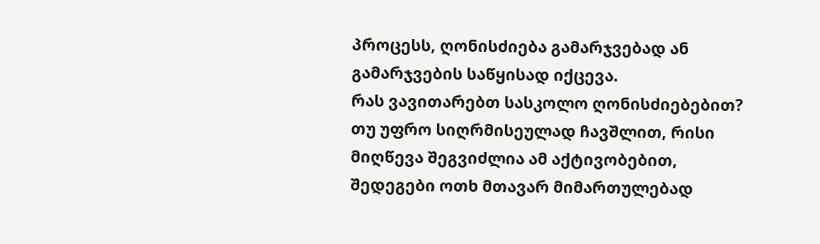პროცესს, ღონისძიება გამარჯვებად ან გამარჯვების საწყისად იქცევა.
რას ვავითარებთ სასკოლო ღონისძიებებით?
თუ უფრო სიღრმისეულად ჩავშლით, რისი მიღწევა შეგვიძლია ამ აქტივობებით, შედეგები ოთხ მთავარ მიმართულებად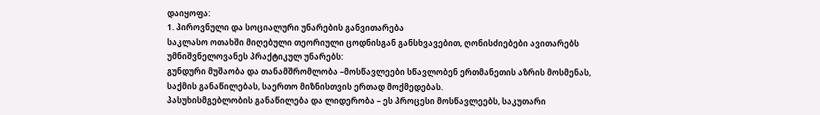დაიყოფა:
1. პიროვნული და სოციალური უნარების განვითარება
საკლასო ოთახში მიღებული თეორიული ცოდნისგან განსხვავებით, ღონისძიებები ავითარებს უმნიშვნელოვანეს პრაქტიკულ უნარებს:
გუნდური მუშაობა და თანამშრომლობა –მოსწავლეები სწავლობენ ერთმანეთის აზრის მოსმენას, საქმის განაწილებას, საერთო მიზნისთვის ერთად მოქმედებას.
პასუხისმგებლობის განაწილება და ლიდერობა – ეს პროცესი მოსწავლეებს, საკუთარი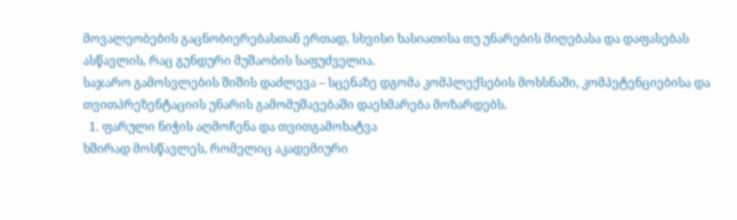მოვალეობების გაცნობიერებასთან ერთად, სხვისი ხასიათისა თუ უნარების მიღებასა და დაფასებას ასწავლის, რაც გუნდური მუშაობის საფუძველია.
საჯარო გამოსვლების შიშის დაძლევა – სცენაზე დგომა კომპლექსების მოხსნაში, კომპეტენციებისა და თვითპრეზენტაციის უნარის გამომუშავებაში დაეხმარება მოზარდებს.
  1. ფარული ნიჭის აღმოჩენა და თვითგამოხატვა
ხშირად მოსწავლეს, რომელიც აკადემიური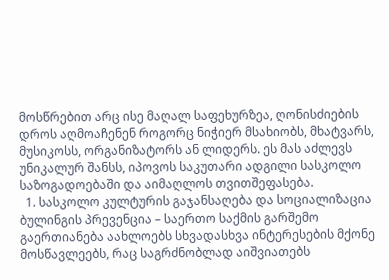მოსწრებით არც ისე მაღალ საფეხურზეა, ღონისძიების დროს აღმოაჩენენ როგორც ნიჭიერ მსახიობს, მხატვარს, მუსიკოსს, ორგანიზატორს ან ლიდერს. ეს მას აძლევს უნიკალურ შანსს, იპოვოს საკუთარი ადგილი სასკოლო საზოგადოებაში და აიმაღლოს თვითშეფასება.
  1. სასკოლო კულტურის გაჯანსაღება და სოციალიზაცია
ბულინგის პრევენცია – საერთო საქმის გარშემო გაერთიანება აახლოებს სხვადასხვა ინტერესების მქონე მოსწავლეებს, რაც საგრძნობლად აიშვიათებს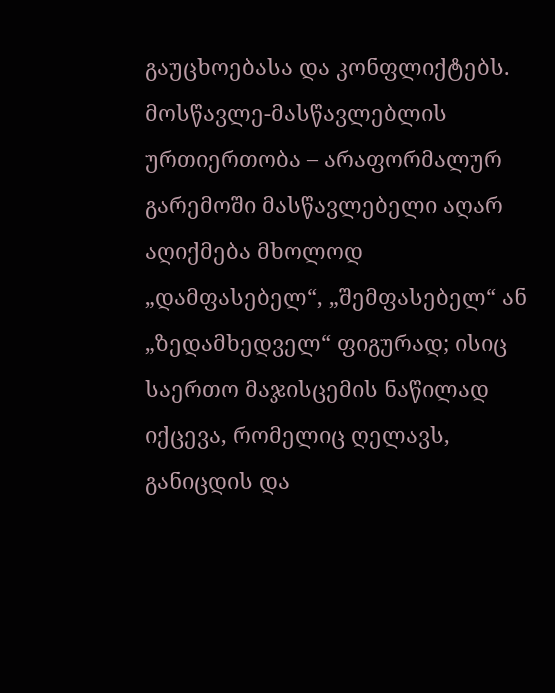გაუცხოებასა და კონფლიქტებს.
მოსწავლე-მასწავლებლის ურთიერთობა – არაფორმალურ გარემოში მასწავლებელი აღარ აღიქმება მხოლოდ „დამფასებელ“, „შემფასებელ“ ან „ზედამხედველ“ ფიგურად; ისიც საერთო მაჯისცემის ნაწილად იქცევა, რომელიც ღელავს, განიცდის და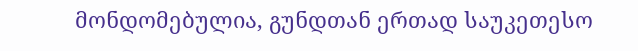მონდომებულია, გუნდთან ერთად საუკეთესო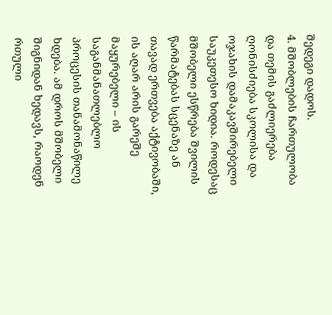შედეგი დადოს.
4. მშობლების ჩართულობა და თემის გაძლიერება
ღონისძიება სკოლისა და ოჯახის დამაკავშირებელი საუკეთესო ხიდია. როდესაც მშობელი ესწრება შვილის წარმატებას სცენაზე ან თავად ერთვება აქტივობაში, ის აღარ არის გარეშე მაყურებელი – ის საგანმანათლებლო პროცესის თანამონაწილე ხდება. ამ დროს მშობელი შიგნიდან ხედავს, რაოდენ რთული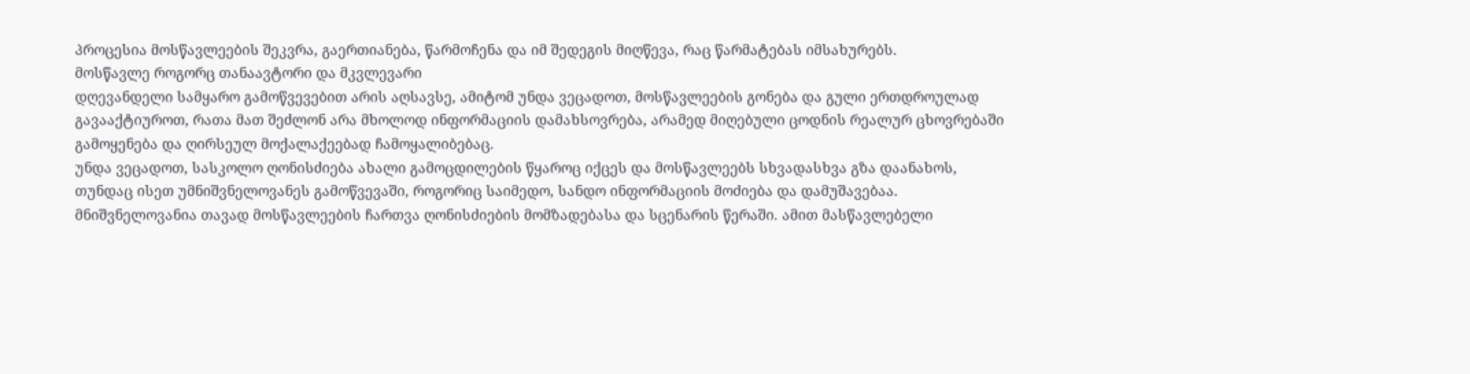პროცესია მოსწავლეების შეკვრა, გაერთიანება, წარმოჩენა და იმ შედეგის მიღწევა, რაც წარმატებას იმსახურებს.
მოსწავლე როგორც თანაავტორი და მკვლევარი
დღევანდელი სამყარო გამოწვევებით არის აღსავსე, ამიტომ უნდა ვეცადოთ, მოსწავლეების გონება და გული ერთდროულად გავააქტიუროთ, რათა მათ შეძლონ არა მხოლოდ ინფორმაციის დამახსოვრება, არამედ მიღებული ცოდნის რეალურ ცხოვრებაში გამოყენება და ღირსეულ მოქალაქეებად ჩამოყალიბებაც.
უნდა ვეცადოთ, სასკოლო ღონისძიება ახალი გამოცდილების წყაროც იქცეს და მოსწავლეებს სხვადასხვა გზა დაანახოს, თუნდაც ისეთ უმნიშვნელოვანეს გამოწვევაში, როგორიც საიმედო, სანდო ინფორმაციის მოძიება და დამუშავებაა.
მნიშვნელოვანია თავად მოსწავლეების ჩართვა ღონისძიების მომზადებასა და სცენარის წერაში. ამით მასწავლებელი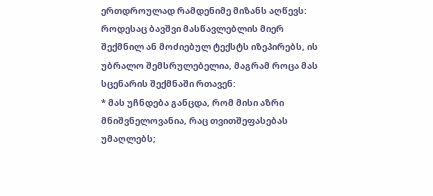ერთდროულად რამდენიმე მიზანს აღწევს: როდესაც ბავშვი მასწავლებლის მიერ შექმნილ ან მოძიებულ ტექსტს იზეპირებს, ის უბრალო შემსრულებელია, მაგრამ როცა მას სცენარის შექმნაში რთავენ:
* მას უჩნდება განცდა, რომ მისი აზრი მნიშვნელოვანია, რაც თვითშეფასებას უმაღლებს;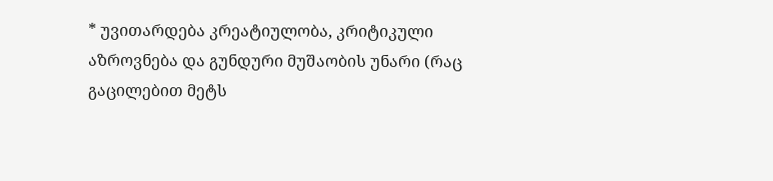* უვითარდება კრეატიულობა, კრიტიკული აზროვნება და გუნდური მუშაობის უნარი (რაც გაცილებით მეტს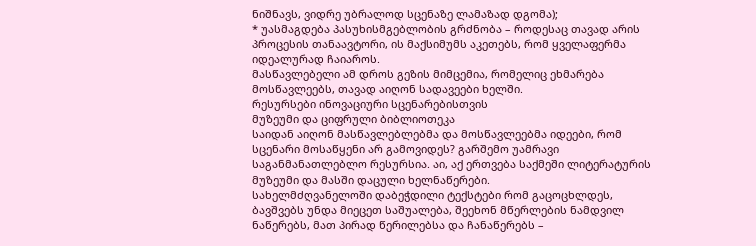ნიშნავს, ვიდრე უბრალოდ სცენაზე ლამაზად დგომა);
* უასმაგდება პასუხისმგებლობის გრძნობა – როდესაც თავად არის პროცესის თანაავტორი, ის მაქსიმუმს აკეთებს, რომ ყველაფერმა იდეალურად ჩაიაროს.
მასწავლებელი ამ დროს გეზის მიმცემია, რომელიც ეხმარება მოსწავლეებს, თავად აიღონ სადავეები ხელში.
რესურსები ინოვაციური სცენარებისთვის
მუზეუმი და ციფრული ბიბლიოთეკა
საიდან აიღონ მასწავლებლებმა და მოსწავლეებმა იდეები, რომ სცენარი მოსაწყენი არ გამოვიდეს? გარშემო უამრავი საგანმანათლებლო რესურსია. აი, აქ ერთვება საქმეში ლიტერატურის მუზეუმი და მასში დაცული ხელნაწერები.
სახელმძღვანელოში დაბეჭდილი ტექსტები რომ გაცოცხლდეს, ბავშვებს უნდა მიეცეთ საშუალება, შეეხონ მწერლების ნამდვილ ნაწერებს, მათ პირად წერილებსა და ჩანაწერებს –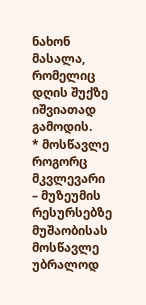ნახონ მასალა, რომელიც დღის შუქზე იშვიათად გამოდის.
* მოსწავლე როგორც მკვლევარი – მუზეუმის რესურსებზე მუშაობისას მოსწავლე უბრალოდ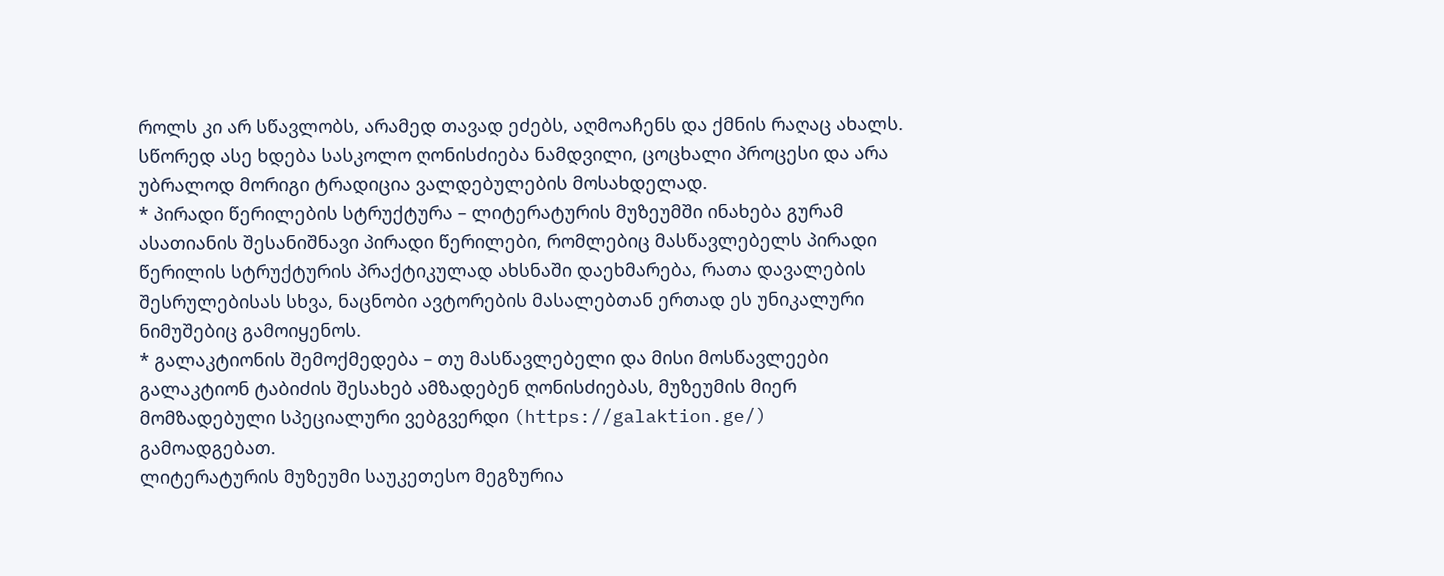როლს კი არ სწავლობს, არამედ თავად ეძებს, აღმოაჩენს და ქმნის რაღაც ახალს. სწორედ ასე ხდება სასკოლო ღონისძიება ნამდვილი, ცოცხალი პროცესი და არა უბრალოდ მორიგი ტრადიცია ვალდებულების მოსახდელად.
* პირადი წერილების სტრუქტურა – ლიტერატურის მუზეუმში ინახება გურამ ასათიანის შესანიშნავი პირადი წერილები, რომლებიც მასწავლებელს პირადი წერილის სტრუქტურის პრაქტიკულად ახსნაში დაეხმარება, რათა დავალების შესრულებისას სხვა, ნაცნობი ავტორების მასალებთან ერთად ეს უნიკალური ნიმუშებიც გამოიყენოს.
* გალაკტიონის შემოქმედება – თუ მასწავლებელი და მისი მოსწავლეები გალაკტიონ ტაბიძის შესახებ ამზადებენ ღონისძიებას, მუზეუმის მიერ მომზადებული სპეციალური ვებგვერდი (https://galaktion.ge/) გამოადგებათ.
ლიტერატურის მუზეუმი საუკეთესო მეგზურია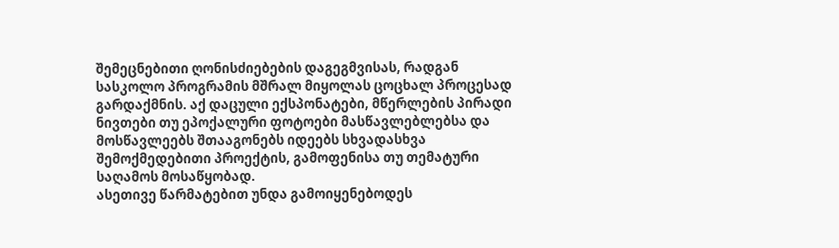შემეცნებითი ღონისძიებების დაგეგმვისას, რადგან სასკოლო პროგრამის მშრალ მიყოლას ცოცხალ პროცესად გარდაქმნის. აქ დაცული ექსპონატები, მწერლების პირადი ნივთები თუ ეპოქალური ფოტოები მასწავლებლებსა და მოსწავლეებს შთააგონებს იდეებს სხვადასხვა შემოქმედებითი პროექტის, გამოფენისა თუ თემატური საღამოს მოსაწყობად.
ასეთივე წარმატებით უნდა გამოიყენებოდეს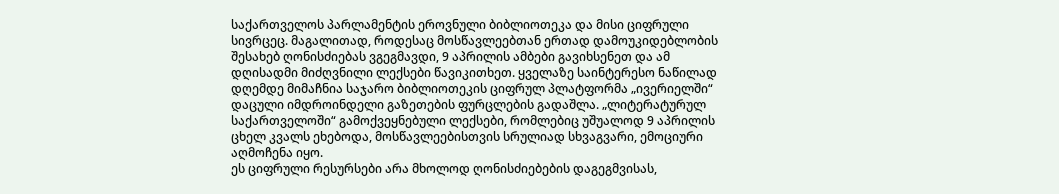საქართველოს პარლამენტის ეროვნული ბიბლიოთეკა და მისი ციფრული სივრცეც. მაგალითად, როდესაც მოსწავლეებთან ერთად დამოუკიდებლობის შესახებ ღონისძიებას ვგეგმავდი, 9 აპრილის ამბები გავიხსენეთ და ამ დღისადმი მიძღვნილი ლექსები წავიკითხეთ. ყველაზე საინტერესო ნაწილად დღემდე მიმაჩნია საჯარო ბიბლიოთეკის ციფრულ პლატფორმა „ივერიელში“ დაცული იმდროინდელი გაზეთების ფურცლების გადაშლა. „ლიტერატურულ საქართველოში“ გამოქვეყნებული ლექსები, რომლებიც უშუალოდ 9 აპრილის ცხელ კვალს ეხებოდა, მოსწავლეებისთვის სრულიად სხვაგვარი, ემოციური აღმოჩენა იყო.
ეს ციფრული რესურსები არა მხოლოდ ღონისძიებების დაგეგმვისას,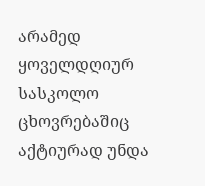არამედ ყოველდღიურ სასკოლო ცხოვრებაშიც აქტიურად უნდა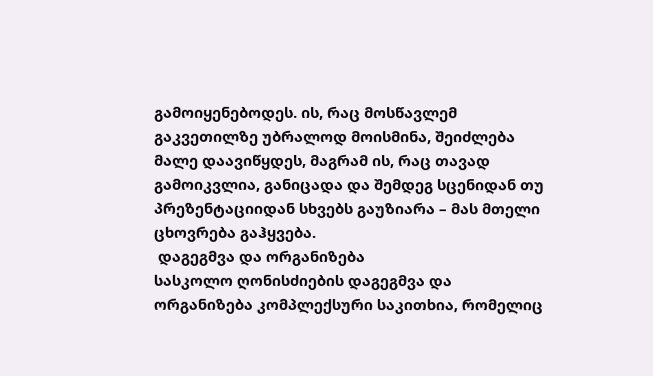გამოიყენებოდეს. ის, რაც მოსწავლემ გაკვეთილზე უბრალოდ მოისმინა, შეიძლება მალე დაავიწყდეს, მაგრამ ის, რაც თავად გამოიკვლია, განიცადა და შემდეგ სცენიდან თუ პრეზენტაციიდან სხვებს გაუზიარა – მას მთელი ცხოვრება გაჰყვება.
 დაგეგმვა და ორგანიზება
სასკოლო ღონისძიების დაგეგმვა და ორგანიზება კომპლექსური საკითხია, რომელიც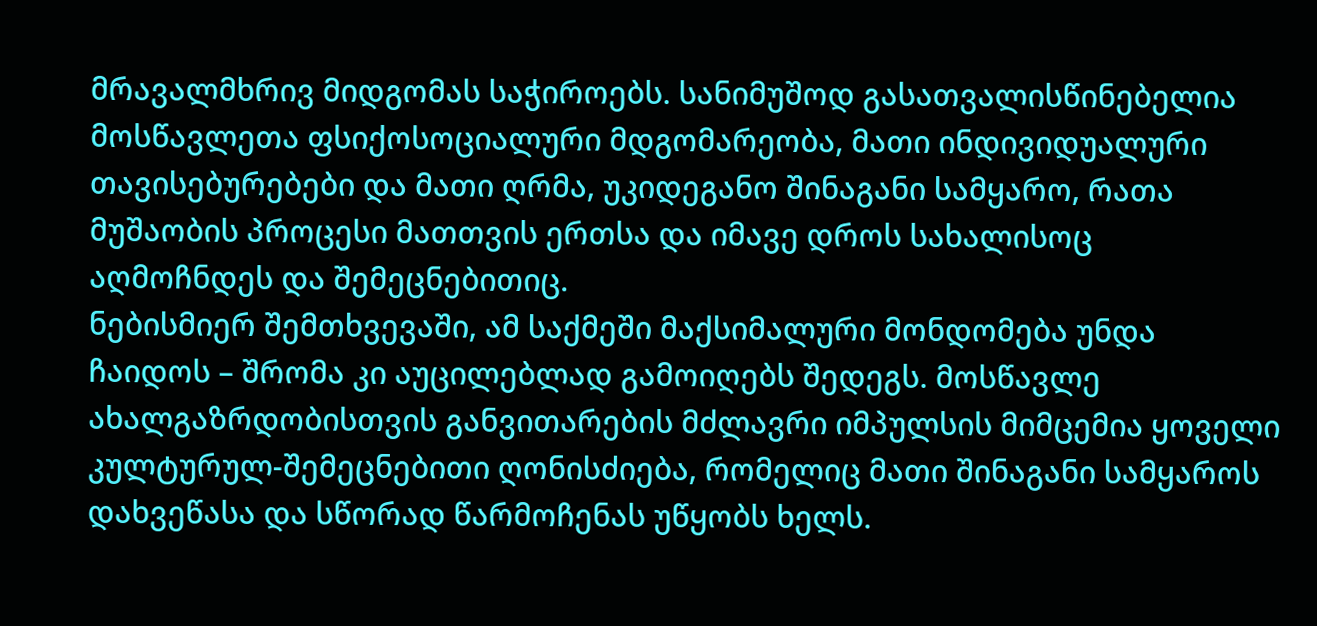მრავალმხრივ მიდგომას საჭიროებს. სანიმუშოდ გასათვალისწინებელია მოსწავლეთა ფსიქოსოციალური მდგომარეობა, მათი ინდივიდუალური თავისებურებები და მათი ღრმა, უკიდეგანო შინაგანი სამყარო, რათა მუშაობის პროცესი მათთვის ერთსა და იმავე დროს სახალისოც აღმოჩნდეს და შემეცნებითიც.
ნებისმიერ შემთხვევაში, ამ საქმეში მაქსიმალური მონდომება უნდა ჩაიდოს – შრომა კი აუცილებლად გამოიღებს შედეგს. მოსწავლე ახალგაზრდობისთვის განვითარების მძლავრი იმპულსის მიმცემია ყოველი კულტურულ-შემეცნებითი ღონისძიება, რომელიც მათი შინაგანი სამყაროს დახვეწასა და სწორად წარმოჩენას უწყობს ხელს.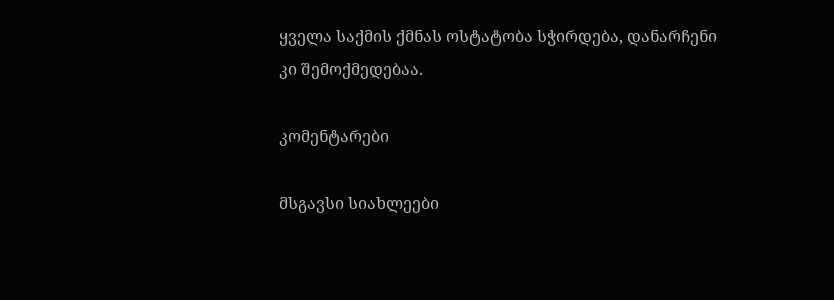ყველა საქმის ქმნას ოსტატობა სჭირდება, დანარჩენი კი შემოქმედებაა.

კომენტარები

მსგავსი სიახლეები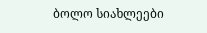ბოლო სიახლეები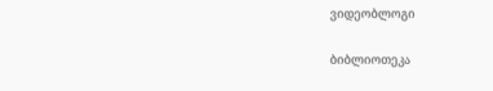ვიდეობლოგი

ბიბლიოთეკა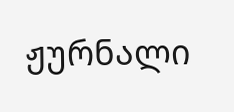ჟურნალი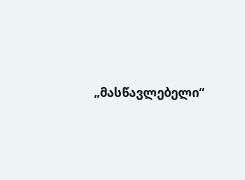„მასწავლებელი“